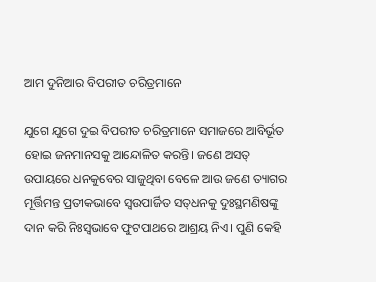ଆମ ଦୁନିଆର ବିପରୀତ ଚରିତ୍ରମାନେ

ଯୁଗେ ଯୁଗେ ଦୁଇ ବିପରୀତ ଚରିତ୍ରମାନେ ସମାଜରେ ଆବିର୍ଭୂତ ହୋଇ ଜନମାନସକୁ ଆନ୍ଦୋଳିତ କରନ୍ତି। ଜଣେ ଅସତ୍‌‌ ଉପାୟରେ ଧନକୁବେର ସାଜୁଥିବା ବେଳେ ଆଉ ଜଣେ ତ୍ୟାଗର ମୂର୍ତ୍ତିମନ୍ତ ପ୍ରତୀକଭାବେ ସ୍ୱଉପାର୍ଜିତ ସତ୍‌‌ଧନକୁ ଦୁଃସ୍ଥମଣିଷଙ୍କୁ ଦାନ କରି ନିଃସ୍ୱଭାବେ ଫୁଟପାଥରେ ଆଶ୍ରୟ ନିଏ। ପୁଣି କେହି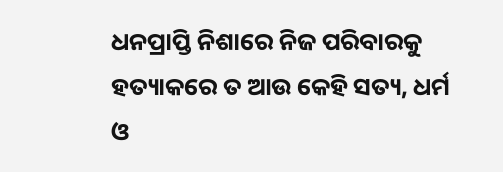ଧନପ୍ରାପ୍ତି ନିଶାରେ ନିଜ ପରିବାରକୁ ହତ୍ୟାକରେ ତ ଆଉ କେହି ସତ୍ୟ, ଧର୍ମ ଓ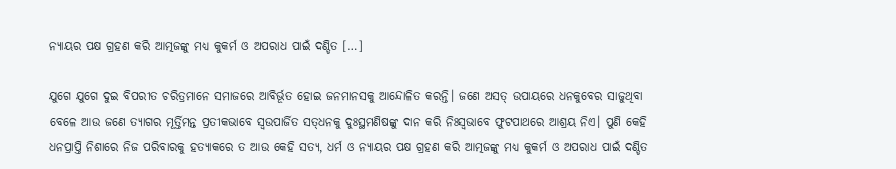ନ୍ୟାୟର ପକ୍ଷ ଗ୍ରହଣ କରି ଆତ୍ମଜଙ୍କୁ ମଧ୍ୟ କୁକର୍ମ ଓ ଅପରାଧ ପାଇଁ ଦଣ୍ଡିତ […]

ଯୁଗେ ଯୁଗେ ଦୁଇ ବିପରୀତ ଚରିତ୍ରମାନେ ସମାଜରେ ଆବିର୍ଭୂତ ହୋଇ ଜନମାନସକୁ ଆନ୍ଦୋଳିତ କରନ୍ତି। ଜଣେ ଅସତ୍‌‌ ଉପାୟରେ ଧନକୁବେର ସାଜୁଥିବା ବେଳେ ଆଉ ଜଣେ ତ୍ୟାଗର ମୂର୍ତ୍ତିମନ୍ତ ପ୍ରତୀକଭାବେ ସ୍ୱଉପାର୍ଜିତ ସତ୍‌‌ଧନକୁ ଦୁଃସ୍ଥମଣିଷଙ୍କୁ ଦାନ କରି ନିଃସ୍ୱଭାବେ ଫୁଟପାଥରେ ଆଶ୍ରୟ ନିଏ। ପୁଣି କେହି ଧନପ୍ରାପ୍ତି ନିଶାରେ ନିଜ ପରିବାରକୁ ହତ୍ୟାକରେ ତ ଆଉ କେହି ସତ୍ୟ, ଧର୍ମ ଓ ନ୍ୟାୟର ପକ୍ଷ ଗ୍ରହଣ କରି ଆତ୍ମଜଙ୍କୁ ମଧ୍ୟ କୁକର୍ମ ଓ ଅପରାଧ ପାଇଁ ଦଣ୍ଡିତ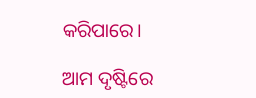କରିପାରେ।

ଆମ ଦୃଷ୍ଟିରେ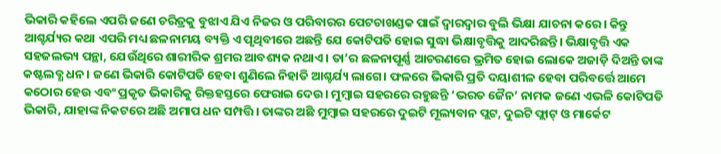ଭିକାରି କହିଲେ ଏପରି ଜଣେ ଚରିତ୍ରକୁ ବୁଝାଏ ଯିଏ ନିଜର ଓ ପରିବାରର ପେଟଚାଖଣ୍ଡକ ପାଇଁ ଦ୍ୱାରଦ୍ୱାର ବୁଲି ଭିକ୍ଷା ଯାଚନା କରେ। କିନ୍ତୁ ଆଶ୍ଚର୍ଯ୍ୟର କଥା ଏପରି ମଧ୍ୟ ଛଳନାମୟ ବ୍ୟକ୍ତି ଏ ପୃଥିବୀରେ ଅଛନ୍ତି ଯେ କୋଟିପତି ହୋଇ ସୁଦ୍ଧା ଭିକ୍ଷାବୃତ୍ତିକୁ ଆଦରିଛନ୍ତି। ଭିକ୍ଷାବୃତ୍ତି ଏକ ସହଜଲଭ୍ୟ ପନ୍ଥା, ଯେଉଁଥିରେ ଶାରୀରିକ ଶ୍ରମର ଆବଶ୍ୟକ ନଥାଏ। ତା’ର ଛଳନାପୂର୍ଣ୍ଣ ଆଚରଣରେ ଭ୍ରମିତ ହୋଇ ଲୋକେ ଅଜାଡ଼ି ଦିଅନ୍ତି ତାଙ୍କ କଷ୍ଟଲବ୍ଧ ଧନ। ଜଣେ ଭିକାରି କୋଟିପତି ହେବା ଶୁଣିଲେ ନିହାତି ଆଶ୍ଚର୍ଯ୍ୟ ଲାଗେ। ଫଳରେ ଭିକାରି ପ୍ରତି ଦୟାଶୀଳ ହେବା ପରିବର୍ତ୍ତେ ଆମେ କଠୋର ହେଉ ଏବଂ ପ୍ରକୃତ ଭିକାରିକୁ ରିକ୍ତହସ୍ତରେ ଫେରାଇ ଦେଉ। ମୁମ୍ବାଇ ସହରରେ ରହୁଛନ୍ତି ‘ଭରତ ଜୈନ’ ନାମକ ଜଣେ ଏଭଳି କୋଟିପତି ଭିକାରି, ଯାହାଙ୍କ ନିକଟରେ ଅଛି ଅମାପ ଧନ ସମ୍ପତ୍ତି। ତାଙ୍କର ଅଛି ମୁମ୍ବାଇ ସହରରେ ଦୁଇଟି ମୂଲ୍ୟବାନ ପ୍ଲଟ, ଦୁଇଟି ଫ୍ଲାଟ୍‌‌ ଓ ମାର୍କେଟ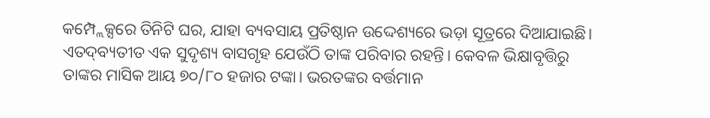କମ୍ପ୍ଲେକ୍ସରେ ତିନିଟି ଘର, ଯାହା ବ୍ୟବସାୟ ପ୍ରତିଷ୍ଠାନ ଉଦ୍ଦେଶ୍ୟରେ ଭଡ଼ା ସୂତ୍ରରେ ଦିଆଯାଇଛି। ଏତଦ୍‌‌ବ୍ୟତୀତ ଏକ ସୁଦୃଶ୍ୟ ବାସଗୃହ ଯେଉଁଠି ତାଙ୍କ ପରିବାର ରହନ୍ତି। କେବଳ ଭିକ୍ଷାବୃତ୍ତିରୁ ତାଙ୍କର ମାସିକ ଆୟ ୭୦/୮୦ ହଜାର ଟଙ୍କା। ଭରତଙ୍କର ବର୍ତ୍ତମାନ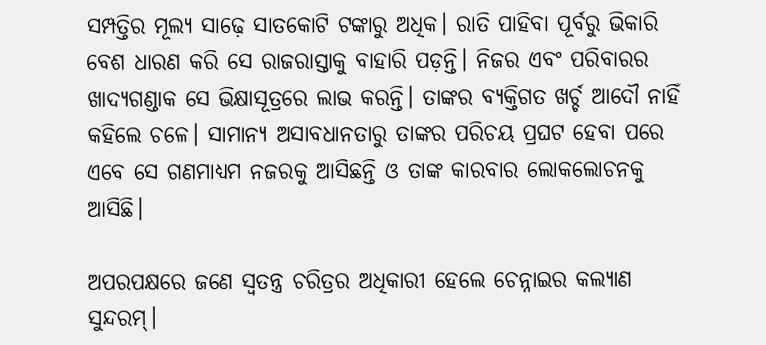ସମ୍ପତ୍ତିର ମୂଲ୍ୟ ସାଢ଼େ ସାତକୋଟି ଟଙ୍କାରୁ ଅଧିକ। ରାତି ପାହିବା ପୂର୍ବରୁ ଭିକାରି ବେଶ ଧାରଣ କରି ସେ ରାଜରାସ୍ତାକୁ ବାହାରି ପଡ଼ନ୍ତି। ନିଜର ଏବଂ ପରିବାରର ଖାଦ୍ୟଗଣ୍ଡାକ ସେ ଭିକ୍ଷାସୂତ୍ରରେ ଲାଭ କରନ୍ତି। ତାଙ୍କର ବ୍ୟକ୍ତିଗତ ଖର୍ଚ୍ଚ ଆଦୌ ନାହିଁ କହିଲେ ଚଳେ। ସାମାନ୍ୟ ଅସାବଧାନତାରୁ ତାଙ୍କର ପରିଚୟ ପ୍ରଘଟ ହେବା ପରେ ଏବେ ସେ ଗଣମାଧ୍ୟମ ନଜରକୁ ଆସିଛନ୍ତି ଓ ତାଙ୍କ କାରବାର ଲୋକଲୋଚନକୁ ଆସିଛି।

ଅପରପକ୍ଷରେ ଜଣେ ସ୍ୱତନ୍ତ୍ର ଚରିତ୍ରର ଅଧିକାରୀ ହେଲେ ଚେନ୍ନାଇର କଲ୍ୟାଣ ସୁନ୍ଦରମ୍‌‌।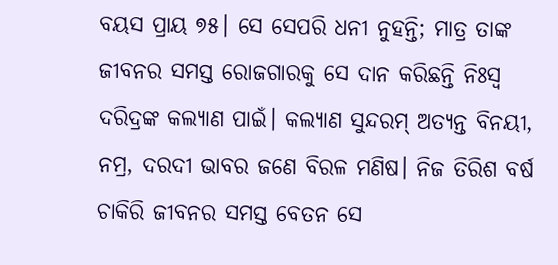ବୟସ ପ୍ରାୟ ୭୫। ସେ ସେପରି ଧନୀ ନୁହନ୍ତି; ମାତ୍ର ତାଙ୍କ ଜୀବନର ସମସ୍ତ ରୋଜଗାରକୁ ସେ ଦାନ କରିଛନ୍ତି ନିଃସ୍ୱ ଦରିଦ୍ରଙ୍କ କଲ୍ୟାଣ ପାଇଁ। କଲ୍ୟାଣ ସୁନ୍ଦରମ୍‌‌ ଅତ୍ୟନ୍ତ ବିନୟୀ, ନମ୍ର, ଦରଦୀ ଭାବର ଜଣେ ବିରଳ ମଣିଷ। ନିଜ ତିରିଶ ବର୍ଷ ଚାକିରି ଜୀବନର ସମସ୍ତ ବେତନ ସେ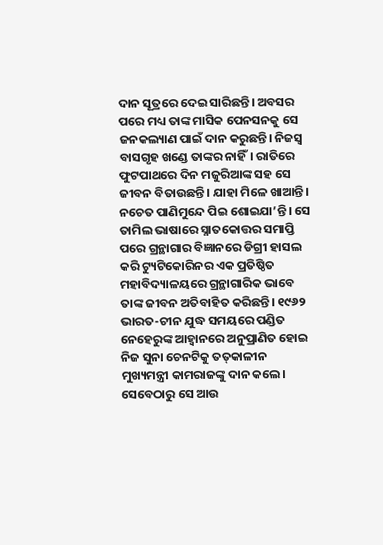ଦାନ ସୂତ୍ରରେ ଦେଇ ସାରିଛନ୍ତି। ଅବସର ପରେ ମଧ୍ୟ ତାଙ୍କ ମାସିକ ପେନସନକୁ ସେ ଜନକଲ୍ୟାଣ ପାଇଁ ଦାନ କରୁଛନ୍ତି। ନିଜସ୍ୱ ବାସଗୃହ ଖଣ୍ଡେ ତାଙ୍କର ନାହିଁ। ରାତିରେ ଫୁଟପାଥରେ ଦିନ ମଜୁରିଆଙ୍କ ସହ ସେ ଜୀବନ ବିତାଉଛନ୍ତି। ଯାହା ମିଳେ ଖାଆନ୍ତି। ନଚେତ ପାଣିମୁନ୍ଦେ ପିଇ ଶୋଇଯା’ନ୍ତି। ସେ ତାମିଲ ଭାଷାରେ ସ୍ନାତକୋତ୍ତର ସମାପ୍ତି ପରେ ଗ୍ରନ୍ଥାଗାର ବିଜ୍ଞାନରେ ଡିଗ୍ରୀ ହାସଲ କରି ଟ୍ୟୁଟିକୋରିନର ଏକ ପ୍ରତିଷ୍ଠିତ ମହାବିଦ୍ୟାଳୟରେ ଗ୍ରନ୍ଥାଗାରିକ ଭାବେ ତାଙ୍କ ଜୀବନ ଅତିବାହିତ କରିଛନ୍ତି। ୧୯୬୨ ଭାରତ-ଚୀନ ଯୁଦ୍ଧ ସମୟରେ ପଣ୍ଡିତ ନେହେରୁଙ୍କ ଆହ୍ୱାନରେ ଅନୁପ୍ରାଣିତ ହୋଇ ନିଜ ସୁନା ଚେନଟିକୁ ତତ୍‌‌କାଳୀନ ମୁଖ୍ୟମନ୍ତ୍ରୀ କାମରାଜଙ୍କୁ ଦାନ କଲେ। ସେବେଠାରୁ ସେ ଆଉ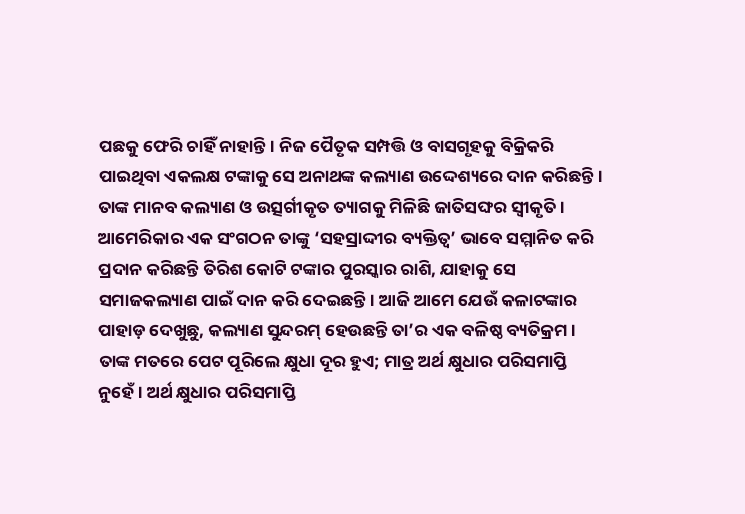ପଛକୁ ଫେରି ଚାହିଁ ନାହାନ୍ତି। ନିଜ ପୈତୃକ ସମ୍ପତ୍ତି ଓ ବାସଗୃହକୁ ବିକ୍ରିକରି ପାଇଥିବା ଏକଲକ୍ଷ ଟଙ୍କାକୁ ସେ ଅନାଥଙ୍କ କଲ୍ୟାଣ ଉଦ୍ଦେଶ୍ୟରେ ଦାନ କରିଛନ୍ତି। ତାଙ୍କ ମାନବ କଲ୍ୟାଣ ଓ ଉତ୍ସର୍ଗୀକୃତ ତ୍ୟାଗକୁ ମିଳିଛି ଜାତିସଙ୍ଘର ସ୍ୱୀକୃତି। ଆମେରିକାର ଏକ ସଂଗଠନ ତାଙ୍କୁ ‘ସହସ୍ରାଦ୍ଦୀର ବ୍ୟକ୍ତିତ୍ୱ’ ଭାବେ ସମ୍ମାନିତ କରି ପ୍ରଦାନ କରିଛନ୍ତି ତିରିଶ କୋଟି ଟଙ୍କାର ପୁରସ୍କାର ରାଶି, ଯାହାକୁ ସେ ସମାଜକଲ୍ୟାଣ ପାଇଁ ଦାନ କରି ଦେଇଛନ୍ତି। ଆଜି ଆମେ ଯେଉଁ କଳାଟଙ୍କାର ପାହାଡ଼ ଦେଖୁଛୁ, କଲ୍ୟାଣ ସୁନ୍ଦରମ୍‌‌ ହେଉଛନ୍ତି ତା’ର ଏକ ବଳିଷ୍ଠ ବ୍ୟତିକ୍ରମ। ତାଙ୍କ ମତରେ ପେଟ ପୂରିଲେ କ୍ଷୁଧା ଦୂର ହୁଏ; ମାତ୍ର ଅର୍ଥ କ୍ଷୁଧାର ପରିସମାପ୍ତି ନୁହେଁ। ଅର୍ଥ କ୍ଷୁଧାର ପରିସମାପ୍ତି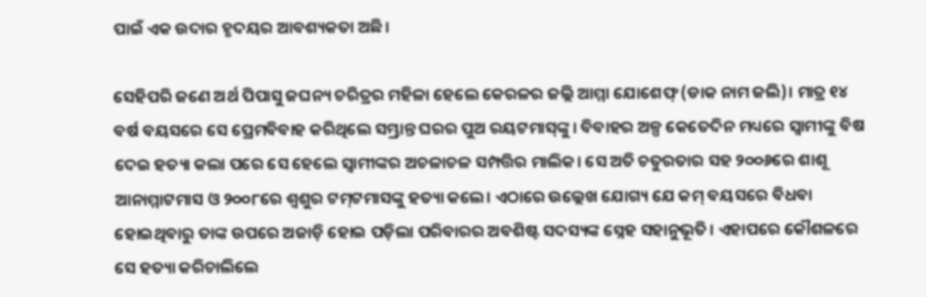ପାଇଁ ଏକ ଉଦାର ହୃଦୟର ଆବଶ୍ୟକତା ଅଛି।

ସେହିପରି ଜଣେ ଅର୍ଥ ପିପାସୁ ଜଘନ୍ୟ ଚରିତ୍ରର ମହିଳା ହେଲେ କେରଳର ଜଲ୍ଲି ଆମ୍ମା ଯୋଶେଫ୍‌‌ (ଡାକ ନାମ ଜଲି)। ମାତ୍ର ୧୪ ବର୍ଷ ବୟସରେ ସେ ପ୍ରେମବିବାହ କରିଥିଲେ ସମ୍ଭ୍ରାନ୍ତ ଘରର ପୁଅ ରୟଟମାସ୍‌‌ଙ୍କୁ। ବିବାହର ଅଳ୍ପ କେତେଦିନ ମଧ୍ୟରେ ସ୍ୱାମୀଙ୍କୁ ବିଷ ଦେଇ ହତ୍ୟା କଲା ପରେ ସେ ହେଲେ ସ୍ୱାମୀଙ୍କର ଅଚଳାଚଳ ସମ୍ପତ୍ତିର ମାଲିକ। ସେ ଅତି ଚତୁରତାର ସହ ୨୦୦୬ରେ ଶାଶୂ ଆନାମ୍ମାଟମାସ ଓ ୨୦୦୮ରେ ଶ୍ୱଶୁର ଟମ୍‌‌ଟମାସଙ୍କୁ ହତ୍ୟା କଲେ। ଏଠାରେ ଉଲ୍ଲେଖ ଯୋଗ୍ୟ ଯେ କମ୍‌‌ ବୟସରେ ବିଧବା ହୋଇଥିବାରୁ ତାଙ୍କ ଉପରେ ଅଜାଡ଼ି ହୋଇ ପଡ଼ିଲା ପରିବାରର ଅବଶିଷ୍ଟ ସଦସ୍ୟଙ୍କ ସ୍ନେହ ସହାନୁଭୂତି। ଏହାପରେ କୌଶଳରେ ସେ ହତ୍ୟା କରିଚାଲିଲେ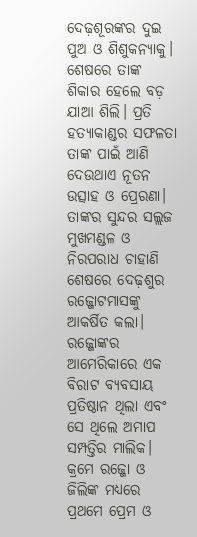ଦେଢ଼ଶୂରଙ୍କର ଦୁଇ ପୁଅ ଓ ଶିଶୁକନ୍ୟାକୁ। ଶେଷରେ ତାଙ୍କ ଶିକାର ହେଲେ ବଡ଼ ଯାଆ ଶିଲି। ପ୍ରତି ହତ୍ୟାକାଣ୍ଡର ସଫଳତା ତାଙ୍କ ପାଇଁ ଆଣି ଦେଉଥାଏ ନୂତନ ଉତ୍ସାହ ଓ ପ୍ରେରଣା। ତାଙ୍କର ସୁନ୍ଦର ସଲ୍ଲଜ ମୁଖମଣ୍ଡଳ ଓ ନିରପରାଧ ଚାହାଣି ଶେଷରେ ଦେଢ଼ଶୁର ରଜ୍ଜୋଟମାସଙ୍କୁ ଆକର୍ଷିତ କଲା। ରଜ୍ଜୋଙ୍କର ଆମେରିକାରେ ଏକ ବିରାଟ ବ୍ୟବସାୟ ପ୍ରତିଷ୍ଠାନ ଥିଲା ଏବଂ ସେ ଥିଲେ ଅମାପ ସମ୍ପତ୍ତିର ମାଲିକ। କ୍ରମେ ରଜ୍ଜୋ ଓ ଜିଲିଙ୍କ ମଧ୍ୟରେ ପ୍ରଥମେ ପ୍ରେମ ଓ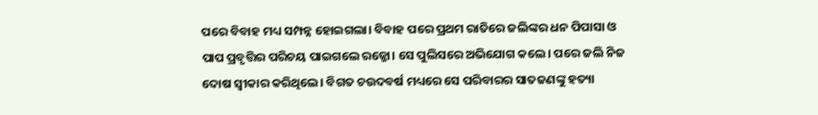ପରେ ବିବାହ ମଧ୍ୟ ସମ୍ପନ୍ନ ହୋଇଗଲା। ବିବାହ ପରେ ପ୍ରଥମ ରାତିରେ ଜଲିଙ୍କର ଧନ ପିପାସା ଓ ପାପ ପ୍ରବୃତ୍ତିର ପରିଚୟ ପାଇଗଲେ ରଜ୍ଜୋ। ସେ ପୁଲିସରେ ଅଭିଯୋଗ କଲେ। ପରେ ଜଲି ନିଜ ଦୋଷ ସ୍ୱୀକାର କରିଥିଲେ। ବିଗତ ଚଉଦବର୍ଷ ମଧ୍ୟରେ ସେ ପରିବାରର ସାତଜଣଙ୍କୁ ହତ୍ୟା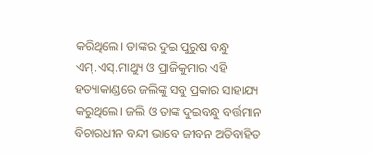କରିଥିଲେ। ତାଙ୍କର ଦୁଇ ପୁରୁଷ ବନ୍ଧୁ ଏମ୍‌‌.ଏସ୍‌‌.ମାଥ୍ୟୁ ଓ ପ୍ରାଜିକୁମାର ଏହି ହତ୍ୟାକାଣ୍ଡରେ ଜଲିଙ୍କୁ ସବୁ ପ୍ରକାର ସାହାଯ୍ୟ କରୁଥିଲେ। ଜଲି ଓ ତାଙ୍କ ଦୁଇବନ୍ଧୁ ବର୍ତ୍ତମାନ ବିଚାରଧୀନ ବନ୍ଦୀ ଭାବେ ଜୀବନ ଅତିବାହିତ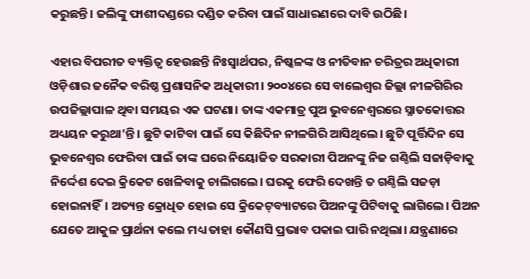କରୁଛନ୍ତି। ଜଲିଙ୍କୁ ଫାଶୀଦଣ୍ଡରେ ଦଣ୍ଡିତ କରିବା ପାଇଁ ସାଧାରଣରେ ଦାବି ଉଠିଛି।

ଏହାର ବିପରୀତ ବ୍ୟକ୍ତିତ୍ୱ ହେଉଛନ୍ତି ନିଃସ୍ୱାର୍ଥପର, ନିଷ୍କଳଙ୍କ ଓ ନୀତିବାନ ଚରିତ୍ରର ଅଧିକାରୀ ଓଡ଼ିଶାର ଜନୈକ ବରିଷ୍ଠ ପ୍ରଶାସନିକ ଅଧିକାରୀ। ୨୦୦୪ରେ ସେ ବାଲେଶ୍ୱର ଜିଲ୍ଲା ନୀଳଗିରିର ଉପଜିଲ୍ଲାପାଳ ଥିବା ସମୟର ଏକ ଘଟଣା। ତାଙ୍କ ଏକମାତ୍ର ପୁଅ ଭୁବନେଶ୍ୱରରେ ସ୍ନାତକୋତ୍ତର ଅଧ୍ୟୟନ କରୁଥା’ନ୍ତି। ଛୁଟି କାଟିବା ପାଇଁ ସେ କିଛିଦିନ ନୀଳଗିରି ଆସିଥିଲେ। ଛୁଟି ପୂର୍ତ୍ତିଦିନ ସେ ଭୁବନେଶ୍ୱର ଫେରିବା ପାଇଁ ତାଙ୍କ ଘରେ ନିୟୋଜିତ ସରକାରୀ ପିଅନଙ୍କୁ ନିଜ ଗଣ୍ଠିଲି ସଜାଡ଼ିବାକୁ ନିର୍ଦ୍ଦେଶ ଦେଇ କ୍ରିକେଟ ଖେଳିବାକୁ ଚାଲିଗଲେ। ଘରକୁ ଫେରି ଦେଖନ୍ତି ତ ଗଣ୍ଠିଲି ସଜଡ଼ା ହୋଇନାହିଁ। ଅତ୍ୟନ୍ତ କ୍ରୋଧିତ ହୋଇ ସେ କ୍ରିକେଟ୍‌‌ବ୍ୟାଟରେ ପିଅନଙ୍କୁ ପିଟିବାକୁ ଲାଗିଲେ। ପିଅନ ଯେତେ ଆକୁଳ ପ୍ରାର୍ଥନା କଲେ ମଧ୍ୟ ତାହା କୌଣସି ପ୍ରଭାବ ପକାଇ ପାରି ନଥିଲା। ଯନ୍ତ୍ରଣାରେ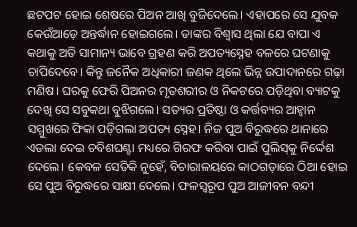ଛଟପଟ ହୋଇ ଶେଷରେ ପିଅନ ଆଖି ବୁଜିଦେଲେ। ଏହାପରେ ସେ ଯୁବକ କେଉଁଆଡ଼େ ଅନ୍ତର୍ଦ୍ଧାନ ହୋଇଗଲେ। ତାଙ୍କର ବିଶ୍ୱାସ ଥିଲା ଯେ ବାପା ଏ କଥାକୁ ଅତି ସାମାନ୍ୟ ଭାବେ ଗ୍ରହଣ କରି ଅପତ୍ୟସ୍ନେହ ବଳରେ ଘଟଣାକୁ ଚାପିଦେବେ। କିନ୍ତୁ ଜନୈକ ଅଧିକାରୀ ଜଣକ ଥିଲେ ଭିନ୍ନ ଉପାଦାନରେ ଗଢ଼ା ମଣିଷ। ଘରକୁ ଫେରି ପିଅନର ମୃତଶରୀର ଓ ନିକଟରେ ପଡ଼ିଥିବା ବ୍ୟାଟକୁ ଦେଖି ସେ ସବୁକଥା ବୁଝିଗଲେ। ସତ୍ୟର ପ୍ରତିଷ୍ଠା ଓ କର୍ତ୍ତବ୍ୟର ଆହ୍ୱାନ ସମ୍ମୁଖରେ ଫିକା ପଡ଼ିଗଲା ଅପତ୍ୟ ସ୍ନେହ। ନିଜ ପୁଅ ବିରୁଦ୍ଧରେ ଥାନାରେ ଏତଲା ଦେଇ ଚବିଶଘଣ୍ଟା ମଧ୍ୟରେ ଗିରଫ କରିବା ପାଇଁ ପୁଲିସ୍‌‌କୁ ନିର୍ଦ୍ଦେଶ ଦେଲେ। କେବଳ ସେତିକି ନୁହେଁ, ବିଚାରାଳୟରେ କାଠଗଡ଼ାରେ ଠିଆ ହୋଇ ସେ ପୁଅ ବିରୁଦ୍ଧରେ ସାକ୍ଷୀ ଦେଲେ। ଫଳସ୍ୱରୂପ ପୁଅ ଆଜୀବନ ବନ୍ଦୀ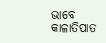ଭାବେ କାଳାତିପାତ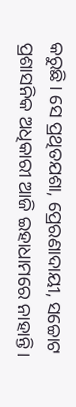କରୁଛି। ସେ ପ୍ରଥିତଯଶା, ପ୍ରେରଣାଦାୟୀ, ସଚ୍ଚୋଟ ପ୍ରଶାସନିକ ଅଧିକାରୀ ଆଜି ଇହାଧାମରେ ନାହାନ୍ତି।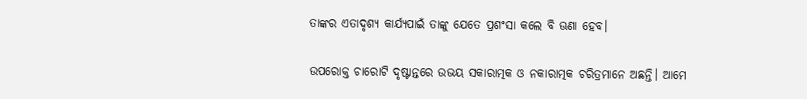ତାଙ୍କର ଏତାଦୃଶ୍ୟ କାର୍ଯ୍ୟପାଇଁ ତାଙ୍କୁ ଯେତେ ପ୍ରଶଂସା କଲେ ବି ଊଣା ହେବ।

ଉପରୋକ୍ତ ଚାରୋଟି ଦୃଷ୍ଟାନ୍ତରେ ଉଭୟ ସକାରାତ୍ମକ ଓ ନକାରାତ୍ମକ ଚରିତ୍ରମାନେ ଅଛନ୍ତି। ଆମେ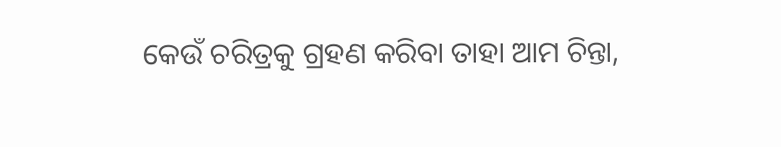କେଉଁ ଚରିତ୍ରକୁ ଗ୍ରହଣ କରିବା ତାହା ଆମ ଚିନ୍ତା,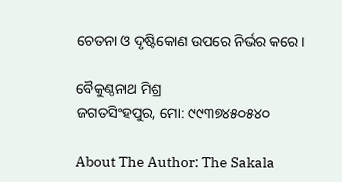ଚେତନା ଓ ଦୃଷ୍ଟିକୋଣ ଉପରେ ନିର୍ଭର କରେ।

ବୈକୁଣ୍ଠନାଥ ମିଶ୍ର
ଜଗତସିଂହପୁର, ମୋ: ୯୯୩୭୪୫୦୫୪୦

About The Author: The Sakala